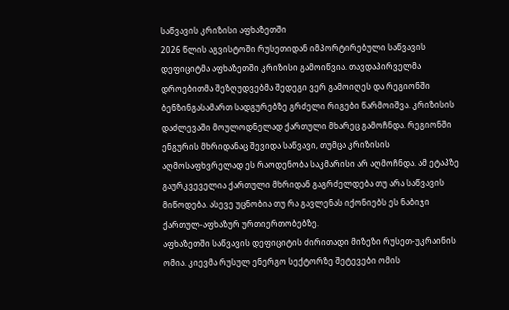საწვავის კრიზისი აფხაზეთში
2026 წლის აგვისტოში რუსეთიდან იმპორტირებული საწვავის დეფიციტმა აფხაზეთში კრიზისი გამოიწვია. თავდაპირველმა დროებითმა შეზღუდვებმა შედეგი ვერ გამოიღეს და რეგიონში ბენზინგასამართ სადგურებზე გრძელი რიგები წარმოიშვა. კრიზისის დაძლევაში მოულოდნელად ქართული მხარეც გამოჩნდა. რეგიონში ენგურის მხრიდანაც შევიდა საწვავი, თუმცა კრიზისის აღმოსაფხვრელად ეს რაოდენობა საკმარისი არ აღმოჩნდა. ამ ეტაპზე გაურკვეველია ქართული მხრიდან გაგრძელდება თუ არა საწვავის მიწოდება. ასევე უცნობია თუ რა გავლენას იქონიებს ეს ნაბიჯი ქართულ-აფხაზურ ურთიერთობებზე.
აფხაზეთში საწვავის დეფიციტის ძირითადი მიზეზი რუსეთ-უკრაინის ომია. კიევმა რუსულ ენერგო სექტორზე შეტევები ომის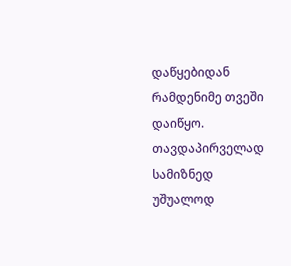დაწყებიდან რამდენიმე თვეში დაიწყო. თავდაპირველად სამიზნედ უშუალოდ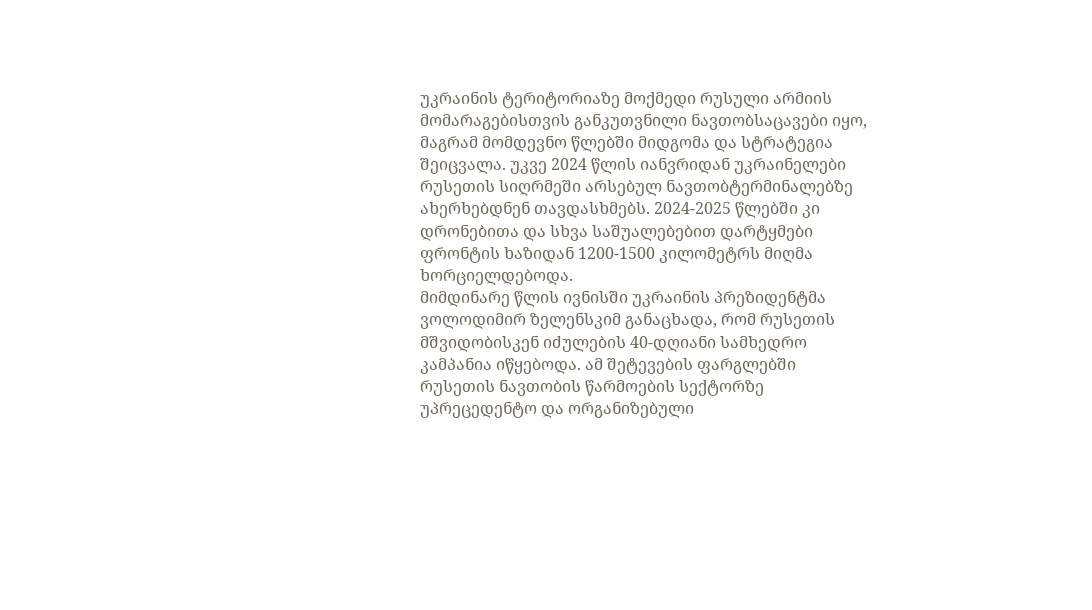უკრაინის ტერიტორიაზე მოქმედი რუსული არმიის მომარაგებისთვის განკუთვნილი ნავთობსაცავები იყო, მაგრამ მომდევნო წლებში მიდგომა და სტრატეგია შეიცვალა. უკვე 2024 წლის იანვრიდან უკრაინელები რუსეთის სიღრმეში არსებულ ნავთობტერმინალებზე ახერხებდნენ თავდასხმებს. 2024-2025 წლებში კი დრონებითა და სხვა საშუალებებით დარტყმები ფრონტის ხაზიდან 1200-1500 კილომეტრს მიღმა ხორციელდებოდა.
მიმდინარე წლის ივნისში უკრაინის პრეზიდენტმა ვოლოდიმირ ზელენსკიმ განაცხადა, რომ რუსეთის მშვიდობისკენ იძულების 40-დღიანი სამხედრო კამპანია იწყებოდა. ამ შეტევების ფარგლებში რუსეთის ნავთობის წარმოების სექტორზე უპრეცედენტო და ორგანიზებული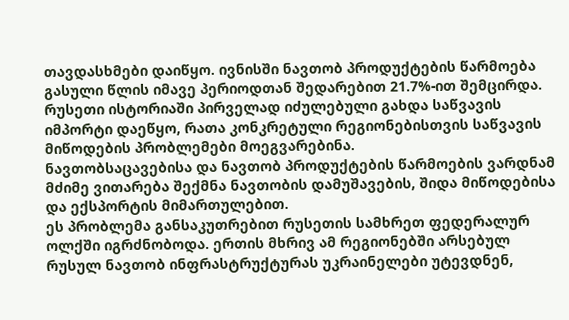თავდასხმები დაიწყო. ივნისში ნავთობ პროდუქტების წარმოება გასული წლის იმავე პერიოდთან შედარებით 21.7%-ით შემცირდა. რუსეთი ისტორიაში პირველად იძულებული გახდა საწვავის იმპორტი დაეწყო, რათა კონკრეტული რეგიონებისთვის საწვავის მიწოდების პრობლემები მოეგვარებინა.
ნავთობსაცავებისა და ნავთობ პროდუქტების წარმოების ვარდნამ მძიმე ვითარება შექმნა ნავთობის დამუშავების, შიდა მიწოდებისა და ექსპორტის მიმართულებით.
ეს პრობლემა განსაკუთრებით რუსეთის სამხრეთ ფედერალურ ოლქში იგრძნობოდა. ერთის მხრივ ამ რეგიონებში არსებულ რუსულ ნავთობ ინფრასტრუქტურას უკრაინელები უტევდნენ,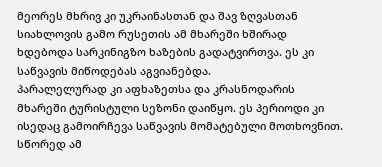მეორეს მხრივ კი უკრაინასთან და შავ ზღვასთან სიახლოვის გამო რუსეთის ამ მხარეში ხშირად ხდებოდა სარკინიგზო ხაზების გადატვირთვა. ეს კი საწვავის მიწოდებას აგვიანებდა.
პარალელურად კი აფხაზეთსა და კრასნოდარის მხარეში ტურისტული სეზონი დაიწყო. ეს პერიოდი კი ისედაც გამოირჩევა საწვავის მომატებული მოთხოვნით.
სწორედ ამ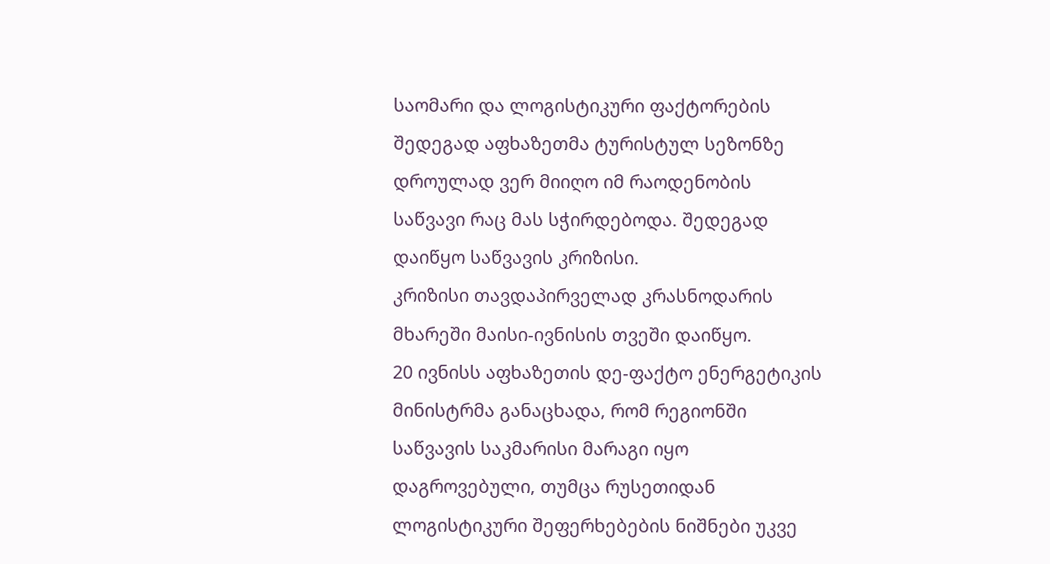საომარი და ლოგისტიკური ფაქტორების შედეგად აფხაზეთმა ტურისტულ სეზონზე დროულად ვერ მიიღო იმ რაოდენობის საწვავი რაც მას სჭირდებოდა. შედეგად დაიწყო საწვავის კრიზისი.
კრიზისი თავდაპირველად კრასნოდარის მხარეში მაისი-ივნისის თვეში დაიწყო.
20 ივნისს აფხაზეთის დე-ფაქტო ენერგეტიკის მინისტრმა განაცხადა, რომ რეგიონში საწვავის საკმარისი მარაგი იყო დაგროვებული, თუმცა რუსეთიდან ლოგისტიკური შეფერხებების ნიშნები უკვე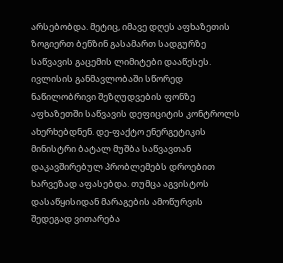არსებობდა. მეტიც, იმავე დღეს აფხაზეთის ზოგიერთ ბენზინ გასამართ სადგურზე საწვავის გაცემის ლიმიტები დააწესეს.
ივლისის განმავლობაში სწორედ ნაწილობრივი შეზღუდვების ფონზე აფხაზეთში საწვავის დეფიციტის კონტროლს ახერხებდნენ. დე-ფაქტო ენერგეტიკის მინისტრი ბატალ მუშბა საწვავთან დაკავშირებულ პრობლემებს დროებით ხარვეზად აფასებდა. თუმცა აგვისტოს დასაწყისიდან მარაგების ამოწურვის შედეგად ვითარება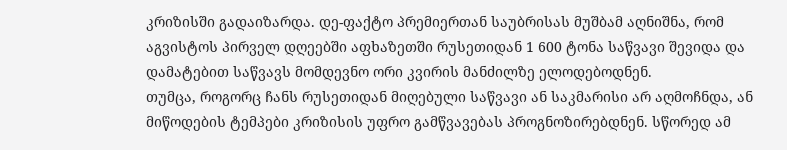კრიზისში გადაიზარდა. დე-ფაქტო პრემიერთან საუბრისას მუშბამ აღნიშნა, რომ აგვისტოს პირველ დღეებში აფხაზეთში რუსეთიდან 1 600 ტონა საწვავი შევიდა და დამატებით საწვავს მომდევნო ორი კვირის მანძილზე ელოდებოდნენ.
თუმცა, როგორც ჩანს რუსეთიდან მიღებული საწვავი ან საკმარისი არ აღმოჩნდა, ან მიწოდების ტემპები კრიზისის უფრო გამწვავებას პროგნოზირებდნენ. სწორედ ამ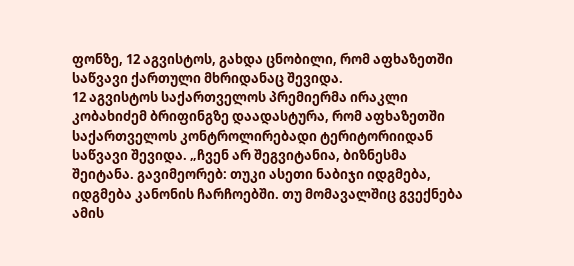ფონზე, 12 აგვისტოს, გახდა ცნობილი, რომ აფხაზეთში საწვავი ქართული მხრიდანაც შევიდა.
12 აგვისტოს საქართველოს პრემიერმა ირაკლი კობახიძემ ბრიფინგზე დაადასტურა, რომ აფხაზეთში საქართველოს კონტროლირებადი ტერიტორიიდან საწვავი შევიდა. „ჩვენ არ შეგვიტანია, ბიზნესმა შეიტანა. გავიმეორებ: თუკი ასეთი ნაბიჯი იდგმება, იდგმება კანონის ჩარჩოებში. თუ მომავალშიც გვექნება ამის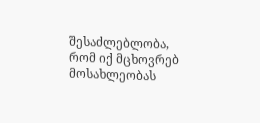შესაძლებლობა, რომ იქ მცხოვრებ მოსახლეობას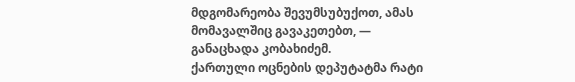მდგომარეობა შევუმსუბუქოთ, ამას მომავალშიც გავაკეთებთ, — განაცხადა კობახიძემ.
ქართული ოცნების დეპუტატმა რატი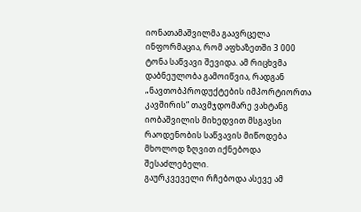იონათამაშვილმა გაავრცელა ინფორმაცია, რომ აფხაზეთში 3 000 ტონა საწვავი შევიდა. ამ რიცხვმა დაბნეულობა გამოიწვია, რადგან „ნავთობპროდუქტების იმპორტიორთა კავშირის“ თავმჯდომარე ვახტანგ იობაშვილის მიხედვით მსგავსი რაოდენობის საწვავის მიწოდება მხოლოდ ზღვით იქნებოდა შესაძლებელი.
გაურკვეველი რჩებოდა ასევე ამ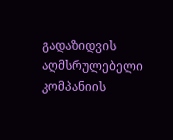გადაზიდვის აღმსრულებელი კომპანიის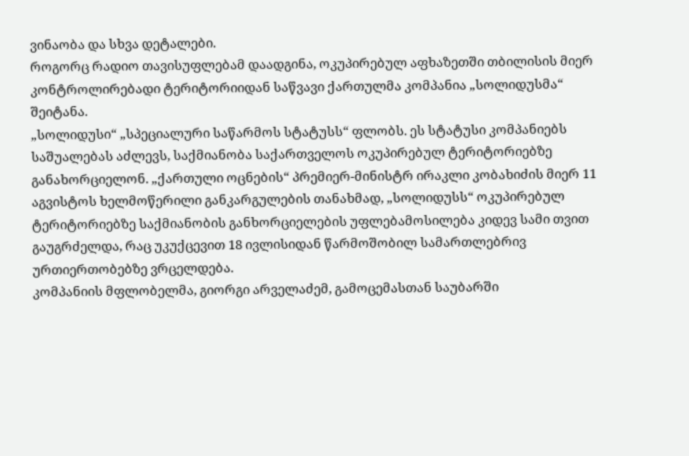ვინაობა და სხვა დეტალები.
როგორც რადიო თავისუფლებამ დაადგინა, ოკუპირებულ აფხაზეთში თბილისის მიერ კონტროლირებადი ტერიტორიიდან საწვავი ქართულმა კომპანია „სოლიდუსმა“ შეიტანა.
„სოლიდუსი“ „სპეციალური საწარმოს სტატუსს“ ფლობს. ეს სტატუსი კომპანიებს საშუალებას აძლევს, საქმიანობა საქართველოს ოკუპირებულ ტერიტორიებზე განახორციელონ. „ქართული ოცნების“ პრემიერ-მინისტრ ირაკლი კობახიძის მიერ 11 აგვისტოს ხელმოწერილი განკარგულების თანახმად, „სოლიდუსს“ ოკუპირებულ ტერიტორიებზე საქმიანობის განხორციელების უფლებამოსილება კიდევ სამი თვით გაუგრძელდა, რაც უკუქცევით 18 ივლისიდან წარმოშობილ სამართლებრივ ურთიერთობებზე ვრცელდება.
კომპანიის მფლობელმა, გიორგი არველაძემ, გამოცემასთან საუბარში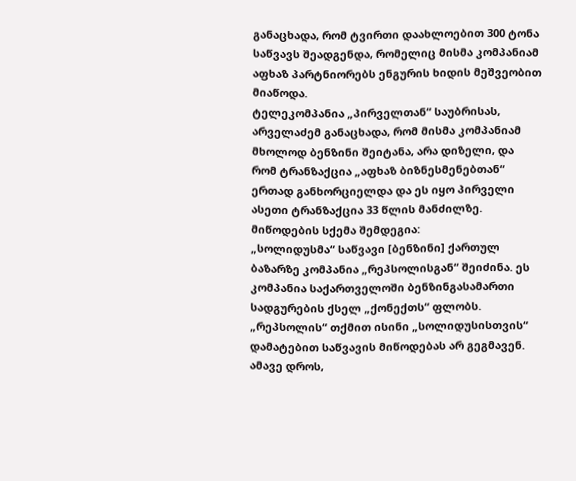განაცხადა, რომ ტვირთი დაახლოებით 300 ტონა საწვავს შეადგენდა, რომელიც მისმა კომპანიამ აფხაზ პარტნიორებს ენგურის ხიდის მეშვეობით მიაწოდა.
ტელეკომპანია „პირველთან“ საუბრისას, არველაძემ განაცხადა, რომ მისმა კომპანიამ მხოლოდ ბენზინი შეიტანა, არა დიზელი, და რომ ტრანზაქცია „აფხაზ ბიზნესმენებთან“ ერთად განხორციელდა და ეს იყო პირველი ასეთი ტრანზაქცია 33 წლის მანძილზე.
მიწოდების სქემა შემდეგია:
„სოლიდუსმა“ საწვავი [ბენზინი] ქართულ ბაზარზე კომპანია „რეპსოლისგან“ შეიძინა. ეს კომპანია საქართველოში ბენზინგასამართი სადგურების ქსელ „ქონექთს“ ფლობს. „რეპსოლის“ თქმით ისინი „სოლიდუსისთვის“ დამატებით საწვავის მიწოდებას არ გეგმავენ. ამავე დროს,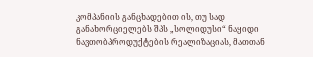კომპანიის განცხადებით ის, თუ სად განახორციელებს შპს „სოლიდუსი“ ნაყიდი ნავთობპროდუქტების რეალიზაციას, მათთან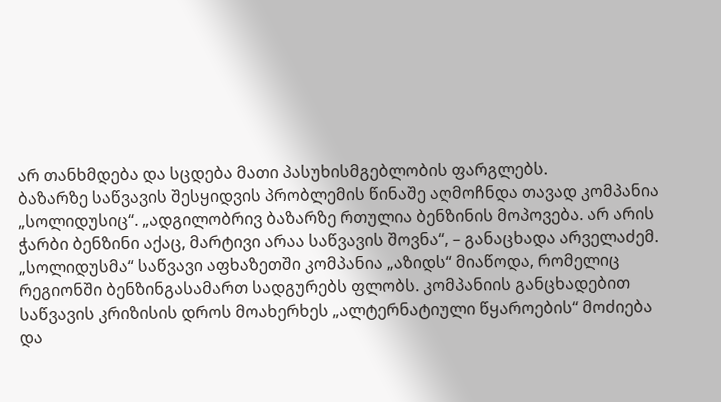არ თანხმდება და სცდება მათი პასუხისმგებლობის ფარგლებს.
ბაზარზე საწვავის შესყიდვის პრობლემის წინაშე აღმოჩნდა თავად კომპანია „სოლიდუსიც“. „ადგილობრივ ბაზარზე რთულია ბენზინის მოპოვება. არ არის ჭარბი ბენზინი აქაც, მარტივი არაა საწვავის შოვნა“, – განაცხადა არველაძემ.
„სოლიდუსმა“ საწვავი აფხაზეთში კომპანია „აზიდს“ მიაწოდა, რომელიც რეგიონში ბენზინგასამართ სადგურებს ფლობს. კომპანიის განცხადებით საწვავის კრიზისის დროს მოახერხეს „ალტერნატიული წყაროების“ მოძიება და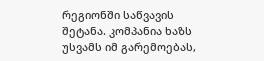რეგიონში საწვავის შეტანა. კომპანია ხაზს უსვამს იმ გარემოებას,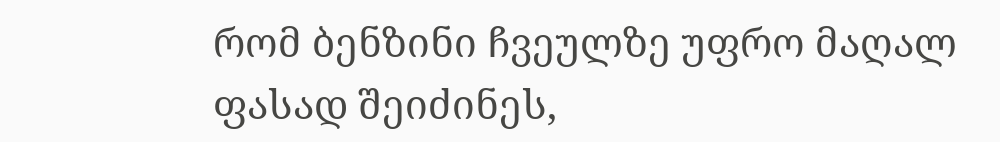რომ ბენზინი ჩვეულზე უფრო მაღალ ფასად შეიძინეს,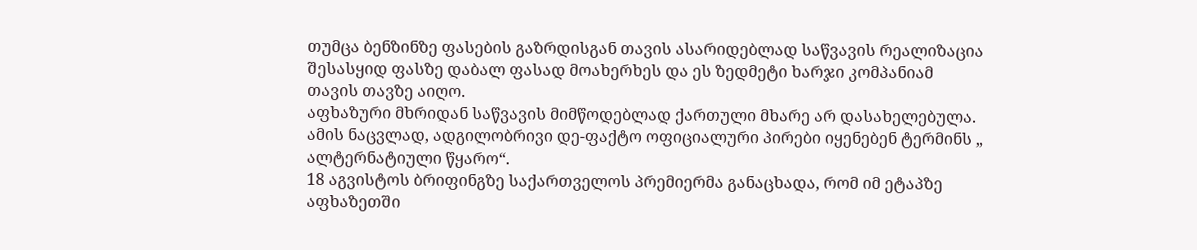თუმცა ბენზინზე ფასების გაზრდისგან თავის ასარიდებლად საწვავის რეალიზაცია შესასყიდ ფასზე დაბალ ფასად მოახერხეს და ეს ზედმეტი ხარჯი კომპანიამ თავის თავზე აიღო.
აფხაზური მხრიდან საწვავის მიმწოდებლად ქართული მხარე არ დასახელებულა. ამის ნაცვლად, ადგილობრივი დე-ფაქტო ოფიციალური პირები იყენებენ ტერმინს „ ალტერნატიული წყარო“.
18 აგვისტოს ბრიფინგზე საქართველოს პრემიერმა განაცხადა, რომ იმ ეტაპზე აფხაზეთში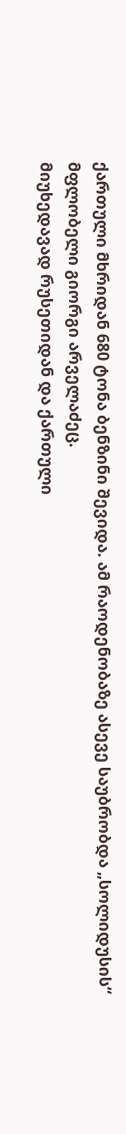ქართული მხრიდან 680 ტონა ბენზინი შევიდა. ამ რაოდენობაზე ასევე საუბრობდა „სოლიდუსის“ მფლობელი გიორგი არველაძეც.
მიუხედავად რუსეთიდან და ქართული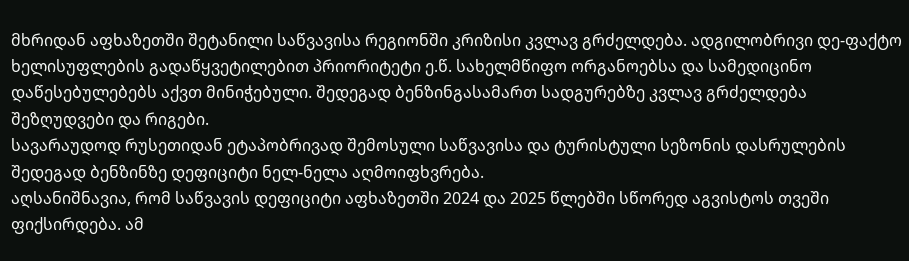მხრიდან აფხაზეთში შეტანილი საწვავისა რეგიონში კრიზისი კვლავ გრძელდება. ადგილობრივი დე-ფაქტო ხელისუფლების გადაწყვეტილებით პრიორიტეტი ე.წ. სახელმწიფო ორგანოებსა და სამედიცინო დაწესებულებებს აქვთ მინიჭებული. შედეგად ბენზინგასამართ სადგურებზე კვლავ გრძელდება შეზღუდვები და რიგები.
სავარაუდოდ რუსეთიდან ეტაპობრივად შემოსული საწვავისა და ტურისტული სეზონის დასრულების შედეგად ბენზინზე დეფიციტი ნელ-ნელა აღმოიფხვრება.
აღსანიშნავია, რომ საწვავის დეფიციტი აფხაზეთში 2024 და 2025 წლებში სწორედ აგვისტოს თვეში ფიქსირდება. ამ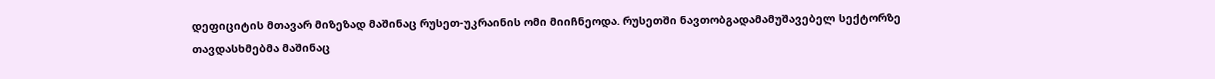დეფიციტის მთავარ მიზეზად მაშინაც რუსეთ-უკრაინის ომი მიიჩნეოდა. რუსეთში ნავთობგადამამუშავებელ სექტორზე თავდასხმებმა მაშინაც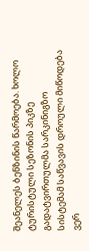შეანელეს ბენზინის წარმოება. ხოლო ტურისტული სეზონის პიკზე გადატვირთულმა სარკინიგზო სისტემამ საწვავის დროული მიწოდება ვერ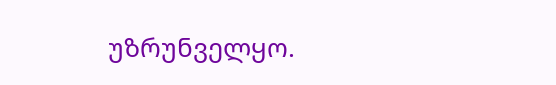უზრუნველყო.